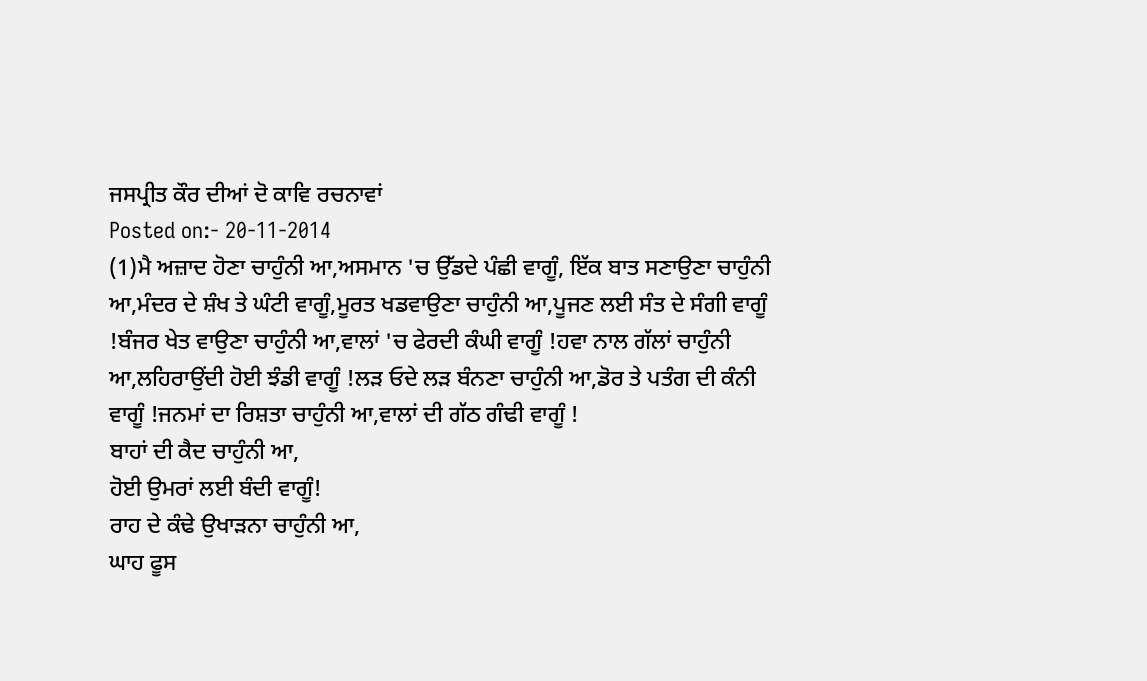ਜਸਪ੍ਰੀਤ ਕੌਰ ਦੀਆਂ ਦੋ ਕਾਵਿ ਰਚਨਾਵਾਂ
Posted on:- 20-11-2014
(1)ਮੈ ਅਜ਼ਾਦ ਹੋਣਾ ਚਾਹੁੰਨੀ ਆ,ਅਸਮਾਨ 'ਚ ਉੱਡਦੇ ਪੰਛੀ ਵਾਗੂੰ, ਇੱਕ ਬਾਤ ਸਣਾਉਣਾ ਚਾਹੁੰਨੀ ਆ,ਮੰਦਰ ਦੇ ਸ਼ੰਖ ਤੇ ਘੰਟੀ ਵਾਗੂੰ,ਮੂਰਤ ਖਡਵਾਉਣਾ ਚਾਹੁੰਨੀ ਆ,ਪੂਜਣ ਲਈ ਸੰਤ ਦੇ ਸੰਗੀ ਵਾਗੂੰ !ਬੰਜਰ ਖੇਤ ਵਾਉਣਾ ਚਾਹੁੰਨੀ ਆ,ਵਾਲਾਂ 'ਚ ਫੇਰਦੀ ਕੰਘੀ ਵਾਗੂੰ !ਹਵਾ ਨਾਲ ਗੱਲਾਂ ਚਾਹੁੰਨੀ ਆ,ਲਹਿਰਾਉਂਦੀ ਹੋਈ ਝੰਡੀ ਵਾਗੂੰ !ਲੜ ਓਦੇ ਲੜ ਬੰਨਣਾ ਚਾਹੁੰਨੀ ਆ,ਡੋਰ ਤੇ ਪਤੰਗ ਦੀ ਕੰਨੀ ਵਾਗੂੰ !ਜਨਮਾਂ ਦਾ ਰਿਸ਼ਤਾ ਚਾਹੁੰਨੀ ਆ,ਵਾਲਾਂ ਦੀ ਗੱਠ ਗੰਢੀ ਵਾਗੂੰ !
ਬਾਹਾਂ ਦੀ ਕੈਦ ਚਾਹੁੰਨੀ ਆ,
ਹੋਈ ਉਮਰਾਂ ਲਈ ਬੰਦੀ ਵਾਗੂੰ!
ਰਾਹ ਦੇ ਕੰਢੇ ਉਖਾੜਨਾ ਚਾਹੁੰਨੀ ਆ,
ਘਾਹ ਫੂਸ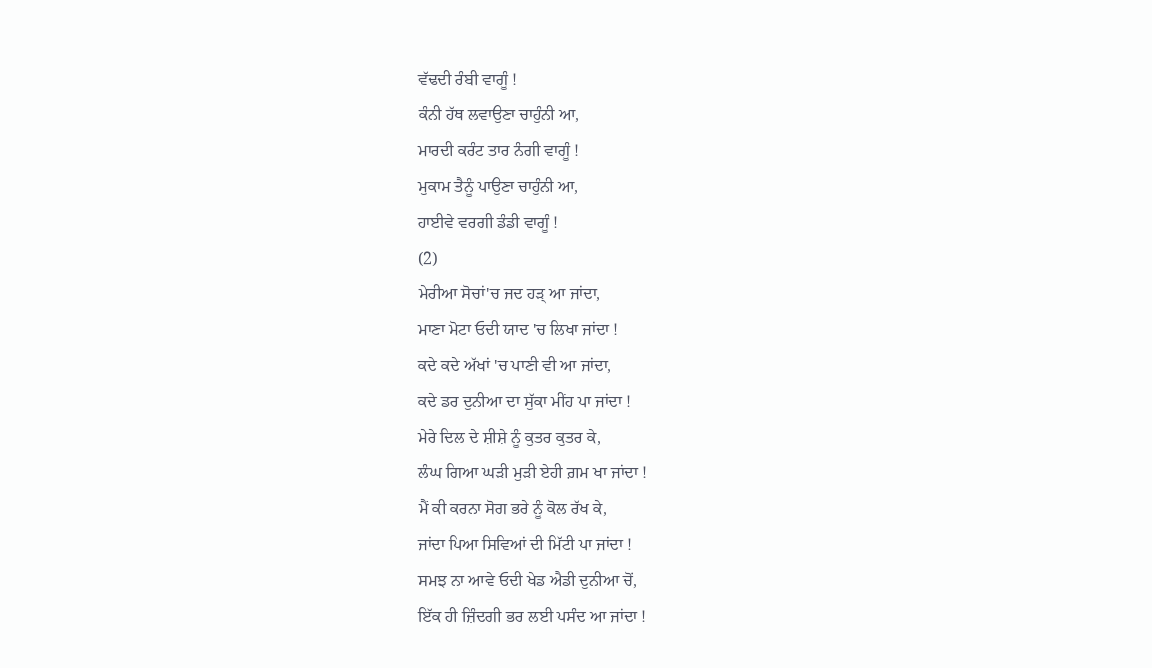ਵੱਢਦੀ ਰੰਬੀ ਵਾਗੂੰ !
ਕੰਨੀ ਹੱਥ ਲਵਾਉਣਾ ਚਾਹੁੰਨੀ ਆ,
ਮਾਰਦੀ ਕਰੰਟ ਤਾਰ ਨੰਗੀ ਵਾਗੂੰ !
ਮੁਕਾਮ ਤੈਨੂੰ ਪਾਉਣਾ ਚਾਹੁੰਨੀ ਆ,
ਹਾਈਵੇ ਵਰਗੀ ਡੰਡੀ ਵਾਗੂੰ !
(2)
ਮੇਰੀਆ ਸੋਚਾਂ'ਚ ਜਦ ਹੜ੍ ਆ ਜਾਂਦਾ,
ਮਾਣਾ ਮੋਟਾ ਓਦੀ ਯਾਦ 'ਚ ਲਿਖਾ ਜਾਂਦਾ !
ਕਦੇ ਕਦੇ ਅੱਖਾਂ 'ਚ ਪਾਣੀ ਵੀ ਆ ਜਾਂਦਾ,
ਕਦੇ ਡਰ ਦੁਨੀਆ ਦਾ ਸੁੱਕਾ ਮੀਂਹ ਪਾ ਜਾਂਦਾ !
ਮੇਰੇ ਦਿਲ ਦੇ ਸ਼ੀਸ਼ੇ ਨੂੰ ਕੁਤਰ ਕੁਤਰ ਕੇ,
ਲੰਘ ਗਿਆ ਘੜੀ ਮੁੜੀ ਏਹੀ ਗ਼ਮ ਖਾ ਜਾਂਦਾ !
ਮੈਂ ਕੀ ਕਰਨਾ ਸੋਗ ਭਰੇ ਨੂੰ ਕੋਲ ਰੱਖ ਕੇ,
ਜਾਂਦਾ ਪਿਆ ਸਿਵਿਆਂ ਦੀ ਮਿੱਟੀ ਪਾ ਜਾਂਦਾ !
ਸਮਝ ਨਾ ਆਵੇ ਓਦੀ ਖੇਡ ਐਡੀ ਦੁਨੀਆ ਚੋਂ,
ਇੱਕ ਹੀ ਜ਼ਿੰਦਗੀ ਭਰ ਲਈ ਪਸੰਦ ਆ ਜਾਂਦਾ !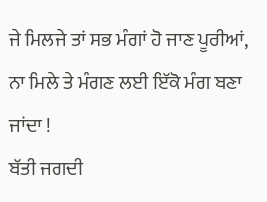ਜੇ ਮਿਲਜੇ ਤਾਂ ਸਭ ਮੰਗਾਂ ਹੋ ਜਾਣ ਪੂਰੀਆਂ,
ਨਾ ਮਿਲੇ ਤੇ ਮੰਗਣ ਲਈ ਇੱਕੋ ਮੰਗ ਬਣਾ ਜਾਂਦਾ !
ਬੱਤੀ ਜਗਦੀ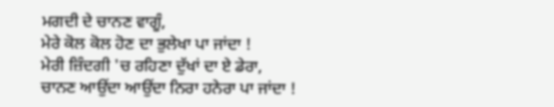ਮਗਦੀ ਦੇ ਚਾਨਣ ਵਾਗੂੰ,
ਮੇਰੇ ਕੋਲ ਕੋਲ ਹੋਣ ਦਾ ਭੁਲੇਖਾ ਪਾ ਜਾਂਦਾ !
ਮੇਰੀ ਜ਼ਿੰਦਗੀ 'ਚ ਰਹਿਣਾ ਦੁੱਖਾਂ ਦਾ ਏ ਡੇਰਾ,
ਚਾਨਣ ਆਉਂਦਾ ਆਉਂਦਾ ਨਿਰਾ ਹਨੇਰਾ ਪਾ ਜਾਂਦਾ !